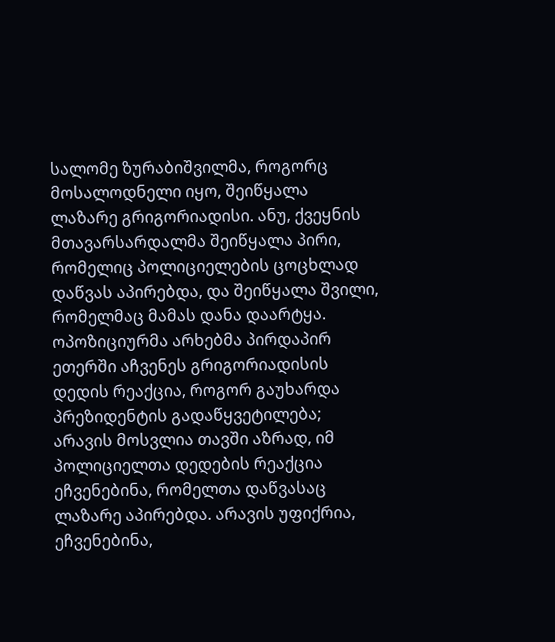სალომე ზურაბიშვილმა, როგორც მოსალოდნელი იყო, შეიწყალა ლაზარე გრიგორიადისი. ანუ, ქვეყნის მთავარსარდალმა შეიწყალა პირი, რომელიც პოლიციელების ცოცხლად დაწვას აპირებდა, და შეიწყალა შვილი, რომელმაც მამას დანა დაარტყა.
ოპოზიციურმა არხებმა პირდაპირ ეთერში აჩვენეს გრიგორიადისის დედის რეაქცია, როგორ გაუხარდა პრეზიდენტის გადაწყვეტილება; არავის მოსვლია თავში აზრად, იმ პოლიციელთა დედების რეაქცია ეჩვენებინა, რომელთა დაწვასაც ლაზარე აპირებდა. არავის უფიქრია, ეჩვენებინა,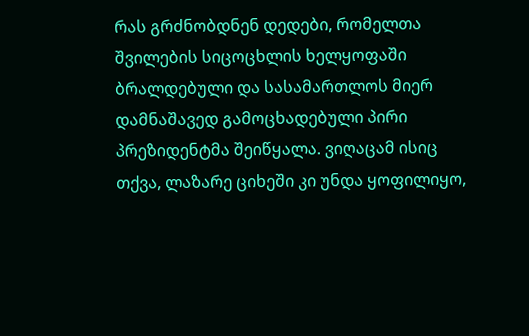რას გრძნობდნენ დედები, რომელთა შვილების სიცოცხლის ხელყოფაში ბრალდებული და სასამართლოს მიერ დამნაშავედ გამოცხადებული პირი პრეზიდენტმა შეიწყალა. ვიღაცამ ისიც თქვა, ლაზარე ციხეში კი უნდა ყოფილიყო,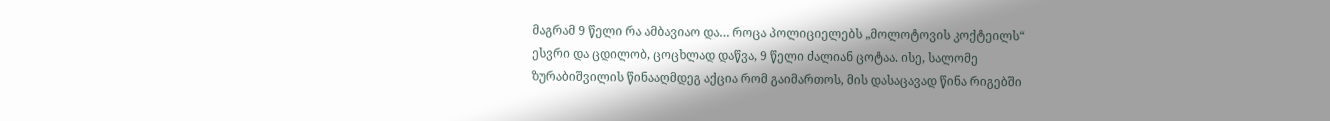მაგრამ 9 წელი რა ამბავიაო და… როცა პოლიციელებს „მოლოტოვის კოქტეილს“ ესვრი და ცდილობ, ცოცხლად დაწვა, 9 წელი ძალიან ცოტაა. ისე, სალომე ზურაბიშვილის წინააღმდეგ აქცია რომ გაიმართოს, მის დასაცავად წინა რიგებში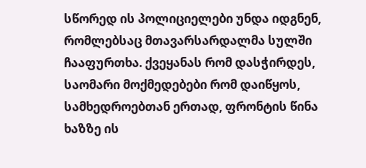სწორედ ის პოლიციელები უნდა იდგნენ, რომლებსაც მთავარსარდალმა სულში ჩააფურთხა. ქვეყანას რომ დასჭირდეს, საომარი მოქმედებები რომ დაიწყოს, სამხედროებთან ერთად, ფრონტის წინა ხაზზე ის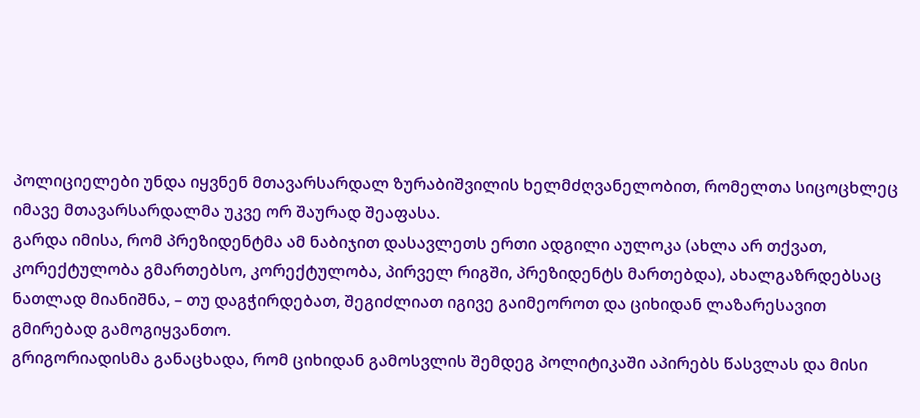პოლიციელები უნდა იყვნენ მთავარსარდალ ზურაბიშვილის ხელმძღვანელობით, რომელთა სიცოცხლეც იმავე მთავარსარდალმა უკვე ორ შაურად შეაფასა.
გარდა იმისა, რომ პრეზიდენტმა ამ ნაბიჯით დასავლეთს ერთი ადგილი აულოკა (ახლა არ თქვათ, კორექტულობა გმართებსო, კორექტულობა, პირველ რიგში, პრეზიდენტს მართებდა), ახალგაზრდებსაც ნათლად მიანიშნა, – თუ დაგჭირდებათ, შეგიძლიათ იგივე გაიმეოროთ და ციხიდან ლაზარესავით გმირებად გამოგიყვანთო.
გრიგორიადისმა განაცხადა, რომ ციხიდან გამოსვლის შემდეგ პოლიტიკაში აპირებს წასვლას და მისი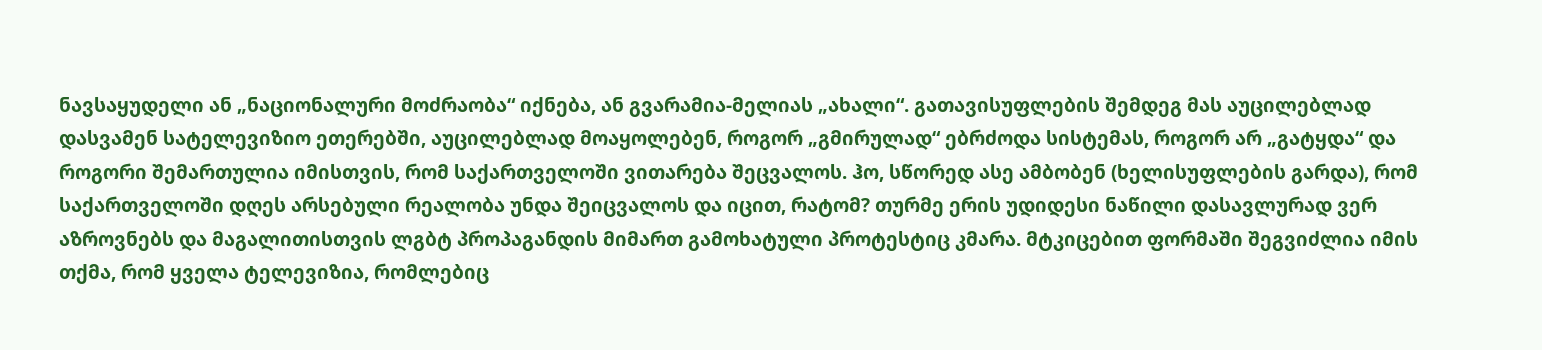ნავსაყუდელი ან „ნაციონალური მოძრაობა“ იქნება, ან გვარამია-მელიას „ახალი“. გათავისუფლების შემდეგ მას აუცილებლად დასვამენ სატელევიზიო ეთერებში, აუცილებლად მოაყოლებენ, როგორ „გმირულად“ ებრძოდა სისტემას, როგორ არ „გატყდა“ და როგორი შემართულია იმისთვის, რომ საქართველოში ვითარება შეცვალოს. ჰო, სწორედ ასე ამბობენ (ხელისუფლების გარდა), რომ საქართველოში დღეს არსებული რეალობა უნდა შეიცვალოს და იცით, რატომ? თურმე ერის უდიდესი ნაწილი დასავლურად ვერ აზროვნებს და მაგალითისთვის ლგბტ პროპაგანდის მიმართ გამოხატული პროტესტიც კმარა. მტკიცებით ფორმაში შეგვიძლია იმის თქმა, რომ ყველა ტელევიზია, რომლებიც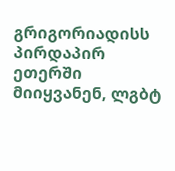გრიგორიადისს პირდაპირ ეთერში მიიყვანენ, ლგბტ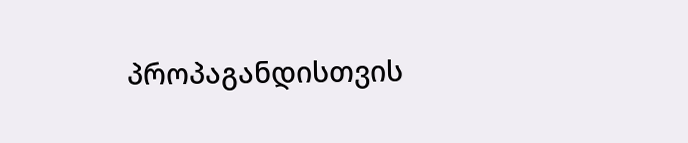პროპაგანდისთვის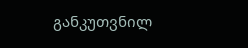განკუთვნილ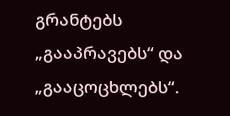გრანტებს „გააპრავებს“ და „გააცოცხლებს“.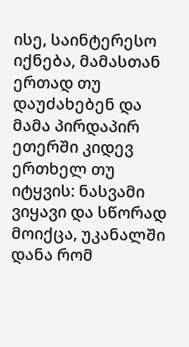ისე, საინტერესო იქნება, მამასთან ერთად თუ დაუძახებენ და მამა პირდაპირ ეთერში კიდევ ერთხელ თუ იტყვის: ნასვამი ვიყავი და სწორად მოიქცა, უკანალში დანა რომ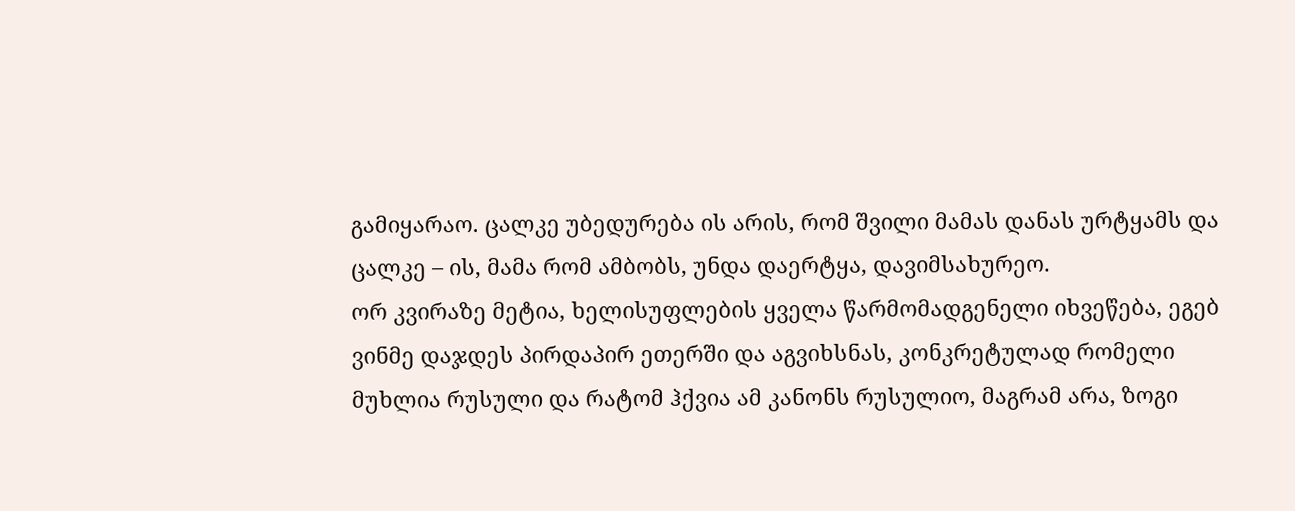გამიყარაო. ცალკე უბედურება ის არის, რომ შვილი მამას დანას ურტყამს და ცალკე – ის, მამა რომ ამბობს, უნდა დაერტყა, დავიმსახურეო.
ორ კვირაზე მეტია, ხელისუფლების ყველა წარმომადგენელი იხვეწება, ეგებ ვინმე დაჯდეს პირდაპირ ეთერში და აგვიხსნას, კონკრეტულად რომელი მუხლია რუსული და რატომ ჰქვია ამ კანონს რუსულიო, მაგრამ არა, ზოგი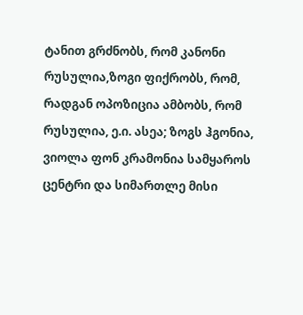ტანით გრძნობს, რომ კანონი რუსულია,ზოგი ფიქრობს, რომ, რადგან ოპოზიცია ამბობს, რომ რუსულია, ე.ი. ასეა; ზოგს ჰგონია, ვიოლა ფონ კრამონია სამყაროს ცენტრი და სიმართლე მისი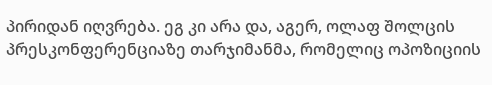პირიდან იღვრება. ეგ კი არა და, აგერ, ოლაფ შოლცის პრესკონფერენციაზე თარჯიმანმა, რომელიც ოპოზიციის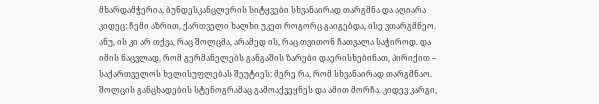მხარდამჭერია, ბუნდესკანცლერის სიტყვები სხვანაირად თარგმნა და აღიარა კიდეც: ჩემი აზრით, ქართველი ხალხი უკეთ როგორც გაიგებდა, ისე ვთარგმნეო. ანუ, ის კი არ თქვა, რაც შოლცმა, არამედ ის, რაც თვითონ ჩათვალა საჭიროდ. და იმის ნაცვლად, რომ გერმანელებს განგაშის ზარები დაერისხებინათ, პირიქით – საქართველოს ხელისუფლებას შეუტიეს: მერე რა, რომ სხვანაირად თარგმნაო. შოლცის განცხადების სტენოგრამაც გამოაქვეყნეს და ამით მორჩა. კიდევ კარგი,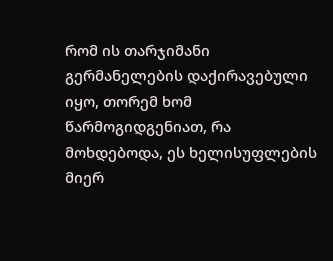რომ ის თარჯიმანი გერმანელების დაქირავებული იყო, თორემ ხომ წარმოგიდგენიათ, რა მოხდებოდა, ეს ხელისუფლების მიერ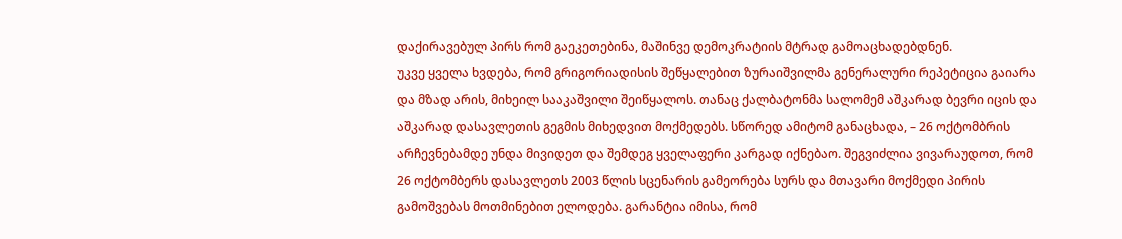დაქირავებულ პირს რომ გაეკეთებინა, მაშინვე დემოკრატიის მტრად გამოაცხადებდნენ.
უკვე ყველა ხვდება, რომ გრიგორიადისის შეწყალებით ზურაიშვილმა გენერალური რეპეტიცია გაიარა და მზად არის, მიხეილ სააკაშვილი შეიწყალოს. თანაც ქალბატონმა სალომემ აშკარად ბევრი იცის და აშკარად დასავლეთის გეგმის მიხედვით მოქმედებს. სწორედ ამიტომ განაცხადა, – 26 ოქტომბრის არჩევნებამდე უნდა მივიდეთ და შემდეგ ყველაფერი კარგად იქნებაო. შეგვიძლია ვივარაუდოთ, რომ 26 ოქტომბერს დასავლეთს 2003 წლის სცენარის გამეორება სურს და მთავარი მოქმედი პირის გამოშვებას მოთმინებით ელოდება. გარანტია იმისა, რომ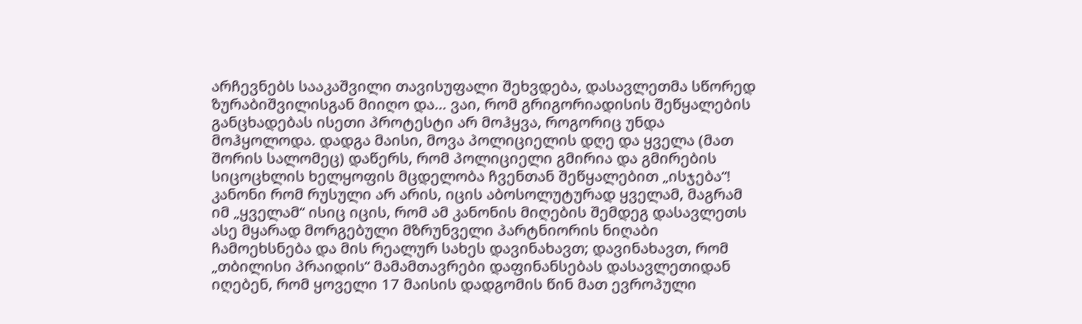არჩევნებს სააკაშვილი თავისუფალი შეხვდება, დასავლეთმა სწორედ ზურაბიშვილისგან მიიღო და… ვაი, რომ გრიგორიადისის შეწყალების განცხადებას ისეთი პროტესტი არ მოჰყვა, როგორიც უნდა მოჰყოლოდა. დადგა მაისი, მოვა პოლიციელის დღე და ყველა (მათ შორის სალომეც) დაწერს, რომ პოლიციელი გმირია და გმირების სიცოცხლის ხელყოფის მცდელობა ჩვენთან შეწყალებით „ისჯება“!
კანონი რომ რუსული არ არის, იცის აბოსოლუტურად ყველამ, მაგრამ იმ „ყველამ“ ისიც იცის, რომ ამ კანონის მიღების შემდეგ დასავლეთს ასე მყარად მორგებული მზრუნველი პარტნიორის ნიღაბი ჩამოეხსნება და მის რეალურ სახეს დავინახავთ; დავინახავთ, რომ „თბილისი პრაიდის“ მამამთავრები დაფინანსებას დასავლეთიდან იღებენ, რომ ყოველი 17 მაისის დადგომის წინ მათ ევროპული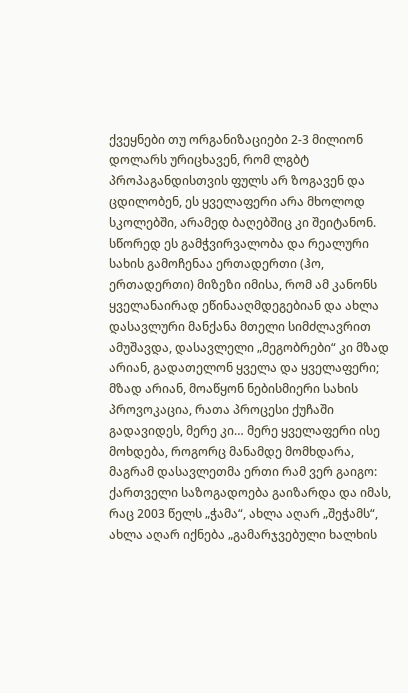ქვეყნები თუ ორგანიზაციები 2-3 მილიონ დოლარს ურიცხავენ, რომ ლგბტ პროპაგანდისთვის ფულს არ ზოგავენ და ცდილობენ, ეს ყველაფერი არა მხოლოდ სკოლებში, არამედ ბაღებშიც კი შეიტანონ. სწორედ ეს გამჭვირვალობა და რეალური სახის გამოჩენაა ერთადერთი (ჰო, ერთადერთი) მიზეზი იმისა, რომ ამ კანონს ყველანაირად ეწინააღმდეგებიან და ახლა დასავლური მანქანა მთელი სიმძლავრით ამუშავდა, დასავლელი „მეგობრები“ კი მზად არიან, გადათელონ ყველა და ყველაფერი; მზად არიან, მოაწყონ ნებისმიერი სახის პროვოკაცია, რათა პროცესი ქუჩაში გადავიდეს, მერე კი… მერე ყველაფერი ისე მოხდება, როგორც მანამდე მომხდარა, მაგრამ დასავლეთმა ერთი რამ ვერ გაიგო: ქართველი საზოგადოება გაიზარდა და იმას, რაც 2003 წელს „ჭამა“, ახლა აღარ „შეჭამს“, ახლა აღარ იქნება „გამარჯვებული ხალხის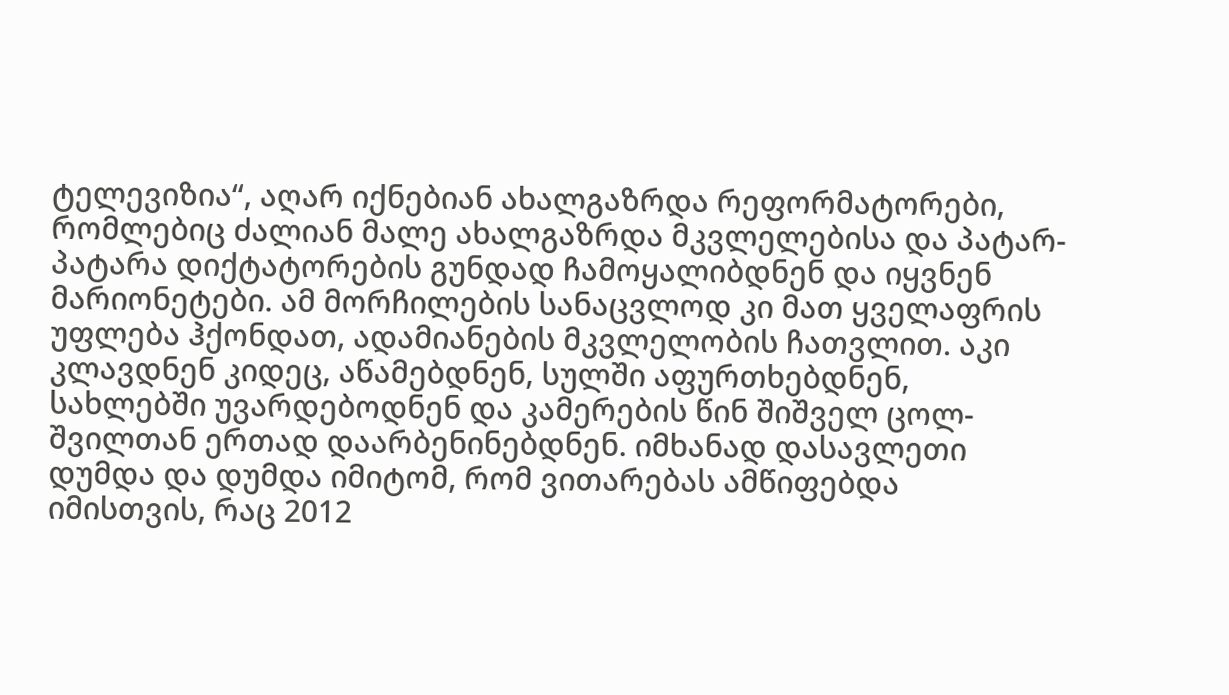ტელევიზია“, აღარ იქნებიან ახალგაზრდა რეფორმატორები, რომლებიც ძალიან მალე ახალგაზრდა მკვლელებისა და პატარ-პატარა დიქტატორების გუნდად ჩამოყალიბდნენ და იყვნენ მარიონეტები. ამ მორჩილების სანაცვლოდ კი მათ ყველაფრის უფლება ჰქონდათ, ადამიანების მკვლელობის ჩათვლით. აკი კლავდნენ კიდეც, აწამებდნენ, სულში აფურთხებდნენ, სახლებში უვარდებოდნენ და კამერების წინ შიშველ ცოლ-შვილთან ერთად დაარბენინებდნენ. იმხანად დასავლეთი დუმდა და დუმდა იმიტომ, რომ ვითარებას ამწიფებდა იმისთვის, რაც 2012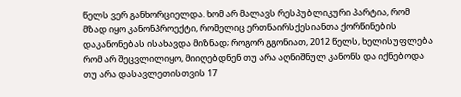წელს ვერ განხორციელდა. ხომ არ მალავს რესპუბლიკური პარტია, რომ მზად იყო კანონპროექტი, რომელიც ერთნაირსქესიანთა ქორწინების დაკანონებას ისახავდა მიზნად; როგორ გგონიათ, 2012 წელს, ხელისუფლება რომ არ შეცვლილიყო, მიიღებდნენ თუ არა აღნიშნულ კანონს და იქნებოდა თუ არა დასავლეთისთვის 17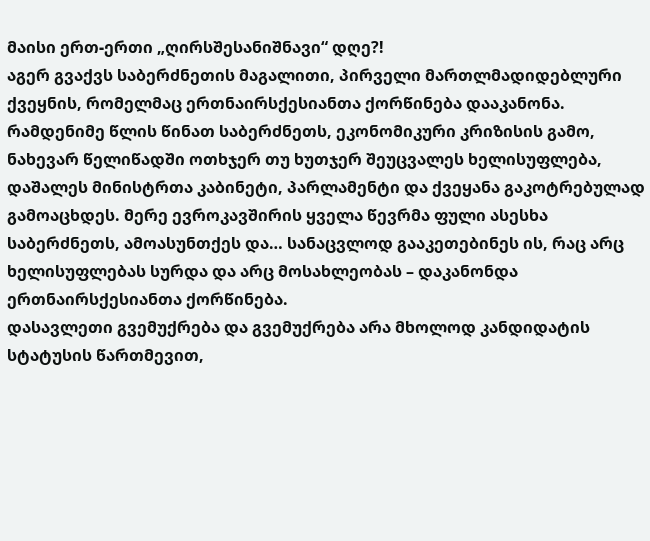მაისი ერთ-ერთი „ღირსშესანიშნავი“ დღე?!
აგერ გვაქვს საბერძნეთის მაგალითი, პირველი მართლმადიდებლური ქვეყნის, რომელმაც ერთნაირსქესიანთა ქორწინება დააკანონა. რამდენიმე წლის წინათ საბერძნეთს, ეკონომიკური კრიზისის გამო, ნახევარ წელიწადში ოთხჯერ თუ ხუთჯერ შეუცვალეს ხელისუფლება, დაშალეს მინისტრთა კაბინეტი, პარლამენტი და ქვეყანა გაკოტრებულად გამოაცხდეს. მერე ევროკავშირის ყველა წევრმა ფული ასესხა საბერძნეთს, ამოასუნთქეს და… სანაცვლოდ გააკეთებინეს ის, რაც არც ხელისუფლებას სურდა და არც მოსახლეობას – დაკანონდა ერთნაირსქესიანთა ქორწინება.
დასავლეთი გვემუქრება და გვემუქრება არა მხოლოდ კანდიდატის სტატუსის წართმევით,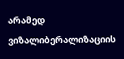არამედ ვიზალიბერალიზაციის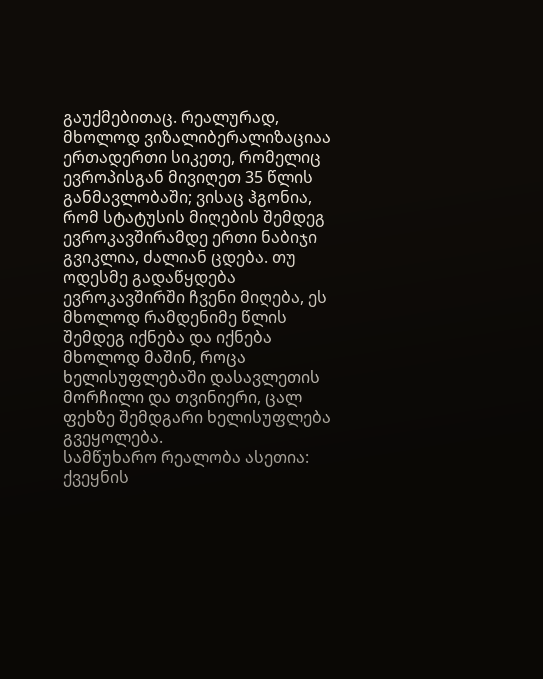გაუქმებითაც. რეალურად, მხოლოდ ვიზალიბერალიზაციაა ერთადერთი სიკეთე, რომელიც ევროპისგან მივიღეთ 35 წლის განმავლობაში; ვისაც ჰგონია, რომ სტატუსის მიღების შემდეგ ევროკავშირამდე ერთი ნაბიჯი გვიკლია, ძალიან ცდება. თუ ოდესმე გადაწყდება ევროკავშირში ჩვენი მიღება, ეს მხოლოდ რამდენიმე წლის შემდეგ იქნება და იქნება მხოლოდ მაშინ, როცა ხელისუფლებაში დასავლეთის მორჩილი და თვინიერი, ცალ ფეხზე შემდგარი ხელისუფლება გვეყოლება.
სამწუხარო რეალობა ასეთია: ქვეყნის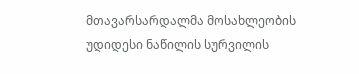მთავარსარდალმა მოსახლეობის უდიდესი ნაწილის სურვილის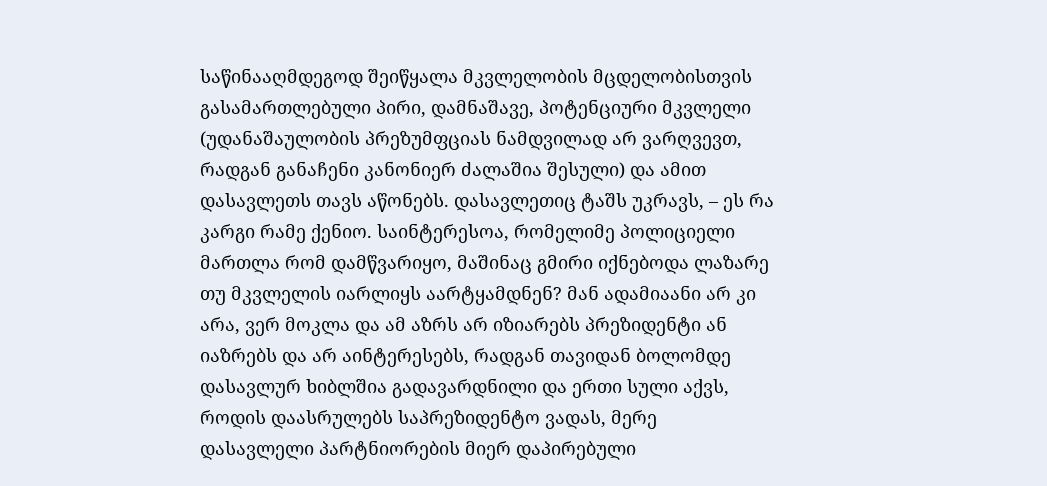საწინააღმდეგოდ შეიწყალა მკვლელობის მცდელობისთვის გასამართლებული პირი, დამნაშავე, პოტენციური მკვლელი (უდანაშაულობის პრეზუმფციას ნამდვილად არ ვარღვევთ, რადგან განაჩენი კანონიერ ძალაშია შესული) და ამით დასავლეთს თავს აწონებს. დასავლეთიც ტაშს უკრავს, – ეს რა კარგი რამე ქენიო. საინტერესოა, რომელიმე პოლიციელი მართლა რომ დამწვარიყო, მაშინაც გმირი იქნებოდა ლაზარე თუ მკვლელის იარლიყს აარტყამდნენ? მან ადამიაანი არ კი არა, ვერ მოკლა და ამ აზრს არ იზიარებს პრეზიდენტი ან იაზრებს და არ აინტერესებს, რადგან თავიდან ბოლომდე დასავლურ ხიბლშია გადავარდნილი და ერთი სული აქვს, როდის დაასრულებს საპრეზიდენტო ვადას, მერე დასავლელი პარტნიორების მიერ დაპირებული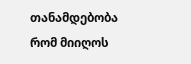თანამდებობა რომ მიიღოს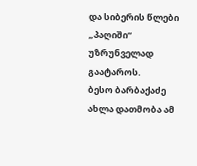და სიბერის წლები „პაღიში“ უზრუნველად გაატაროს.
ბესო ბარბაქაძე
ახლა დათმობა ამ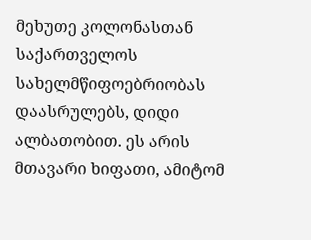მეხუთე კოლონასთან საქართველოს სახელმწიფოებრიობას დაასრულებს, დიდი ალბათობით. ეს არის მთავარი ხიფათი, ამიტომ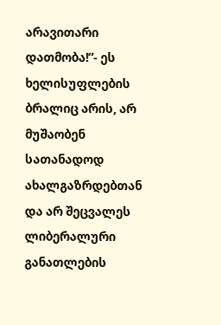არავითარი დათმობა!”- ეს ხელისუფლების ბრალიც არის, არ მუშაობენ სათანადოდ ახალგაზრდებთან და არ შეცვალეს ლიბერალური განათლების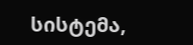სისტემა,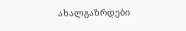ახალგაზრდები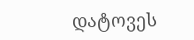დატოვეს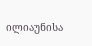ილიაუნისა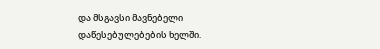და მსგავსი მავნებელი დაწესებულებების ხელში.